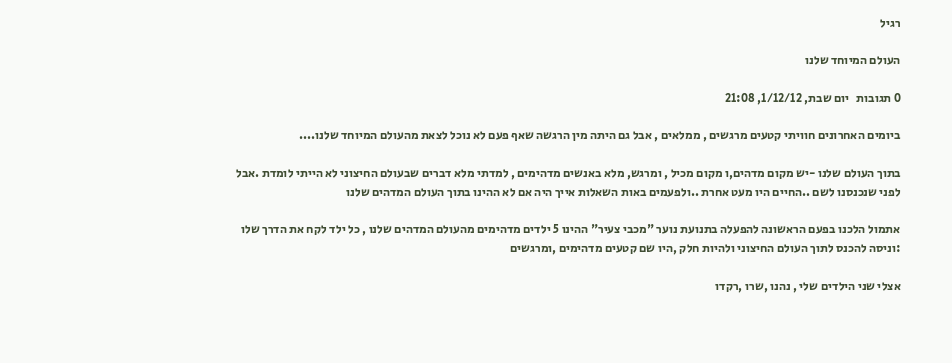רגיל

העולם המיוחד שלנו

0 תגובות   יום שבת, 1/12/12, 21:08

ביומים האחרונים חוויתי קטעים מרגשים , ממלאים , אבל גם היתה מין הרגשה שאף פעם לא נוכל לצאת מהעולם המיוחד שלנו....

בתוך העולם שלנו -יש מקום מדהים,ו מקום מכיל , ומרגש, מלא באנשים מדהימים , למדתי מלא דברים שבעולם החיצוני לא הייתי לומדת .אבל לפני שנכנסנו לשם ..החיים היו מעט אחרת ..ולפעמים באות השאלות אייך היה אם לא ההינו בתוך העולם המדהים שלנו

אתמול הלכנו בפעם הראשונה להפעלה בתנועת נוער "מכבי צעיר" ההינו 5 ילדים מדהימים מהעולם המדהים שלנו , כל ילד לקח את הדרך שלו :וניסה להכנס לתוך העולם החיצוני ולהיות חלק ,היו שם קטעים מדהימים ,ומרגשים

אצלי שני הילדים שלי , נהנו ,שרו ,רקדו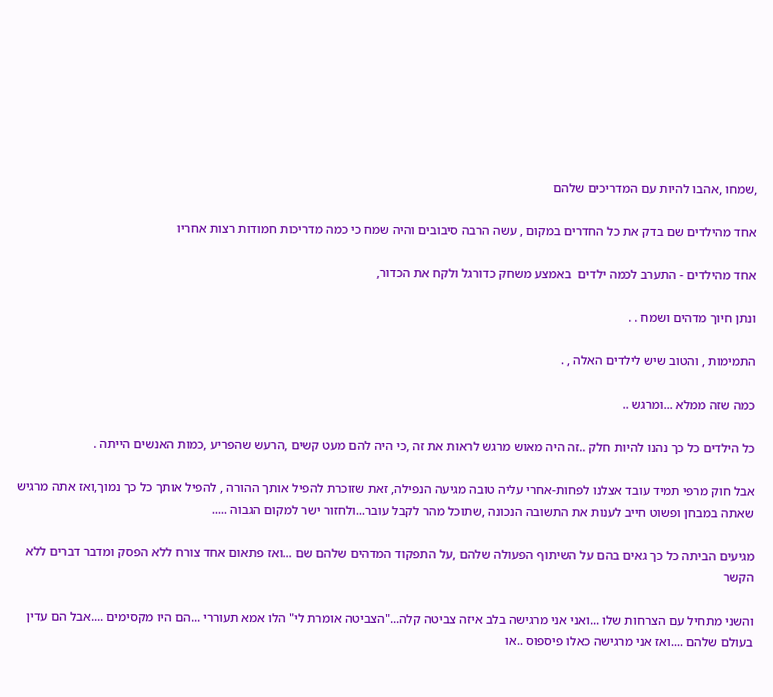,שמחו ,אהבו להיות עם המדריכים שלהם

אחד מהילדים שם בדק את כל החדרים במקום , עשה הרבה סיבובים והיה שמח כי כמה מדריכות חמודות רצות אחריו

אחד מהילדים - התערב לכמה ילדים  באמצע משחק כדורגל ולקח את הכדור,

ונתן חיוך מדהים ושמח . .

התמימות , והטוב שיש לילדים האלה , .

כמה שזה ממלא ...ומרגש ..

כל הילדים כל כך נהנו להיות חלק ..זה היה מאוש מרגש לראות את זה ,כי היה להם מעט קשים ,הרעש שהפריע ,כמות האנשים הייתה .

אבל חוק מרפי תמיד עובד אצלנו לפחות-אחרי עליה טובה מגיעה הנפילה, זאת שזוכרת להפיל אותך ההורה , להפיל אותך כל כך נמוך,ואז אתה מרגיש שאתה במבחן ופשוט חייב לענות את התשובה הנכונה ,שתוכל מהר לקבל עובר...ולחזור ישר למקום הגבוה .....

מגיעים הביתה כל כך גאים בהם על השיתוף הפעולה שלהם ,על התפקוד המדהים שלהם שם ...ואז פתאום אחד צורח ללא הפסק ומדבר דברים ללא הקשר

והשני מתחיל עם הצרחות שלו ...ואני אני מרגישה בלב איזה צביטה קלה..."הצביטה אומרת לי" הלו אמא תעוררי ...הם היו מקסימים ....אבל הם עדין בעולם שלהם ....ואז אני מרגישה כאלו פיספוס ..או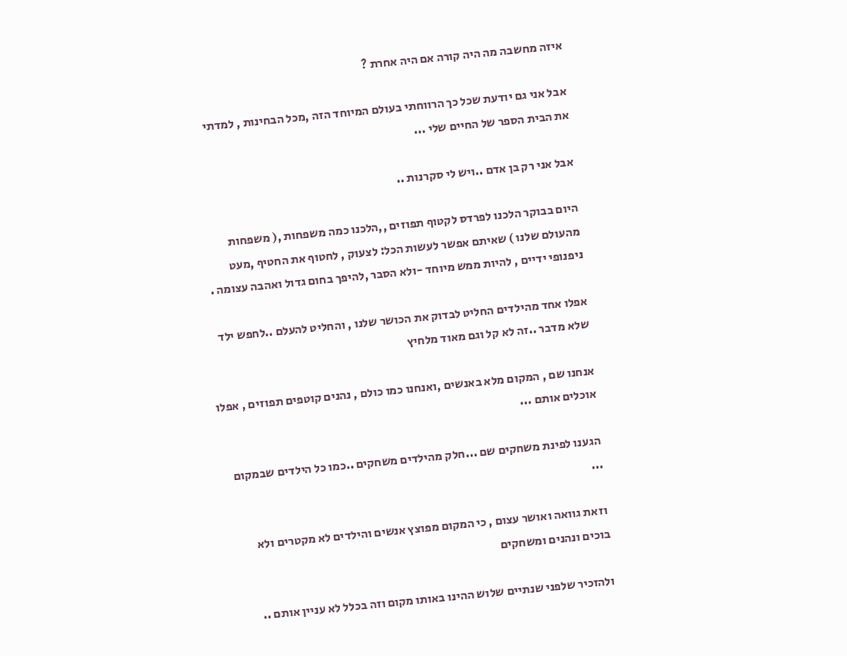איזה מחשבה מה היה קורה אם היה אחרת ?

אבל אני גם יודעת שכל כך הרווחתי בעולם המיוחד הזה ,מכל הבחינות , למדתי את הבית הספר של החיים שלי ...

אבל אני רק בן אדם ..ויש לי סקרנות ..

היום בבוקר הלכנו לפרדס לקטוף תפוזים ,,הלכנו כמה משפחות ,( משפחות מהעולם שלנו ) שאיתם אפשר לעשות הכל: לצעוק , לחטוף את החטיף ,מעט ניפנופי ידיים , להיות ממש מיוחד -ולא הסבר ,להיפך בחום גדול ואהבה עצומה .

אפלו אחד מהילדים החליט לבדוק את הכושר שלנו , והחליט להעלם ..לחפש ילד שלא מדבר ..זה לא קל וגם מאוד מלחיץ

אנחנו שם , המקום מלא באנשים ,ואנחנו כמו כולם , נהנים קוטפים תפוזים , אפלו אוכלים אותם ...

הגענו לפינת משחקים שם ...חלק מהילדים משחקים ..כמו כל הילדים שבמקום ...

וזאת גוואה ואושר עצום , כי המקום מפוצץ אנשים והילדים לא מקטרים ולא בוכים ונהנים ומשחקים

ולהזכיר שלפני שנתיים שלוש ההינו באותו מקום וזה בכלל לא עניין אותם ..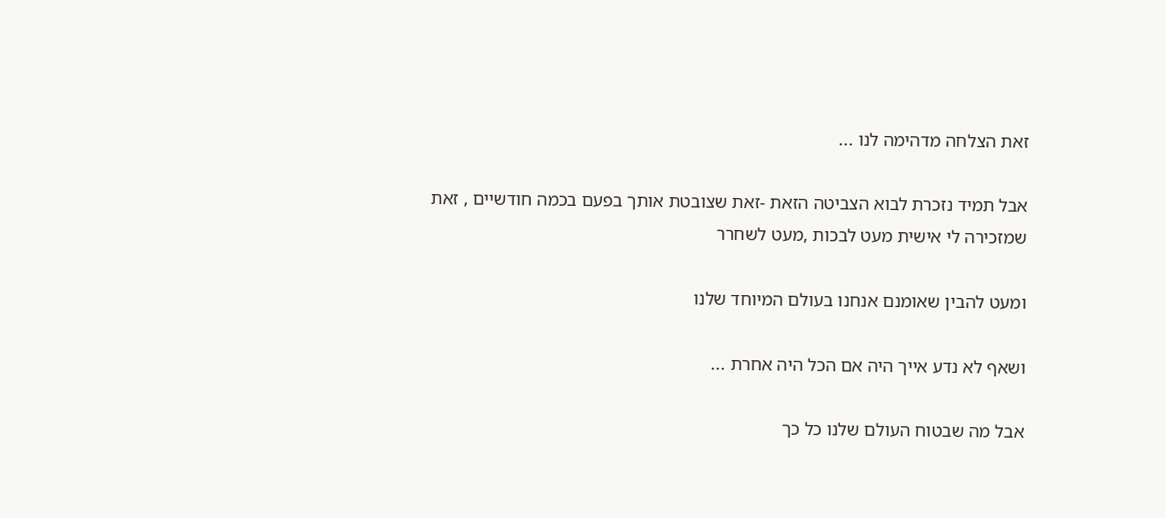זאת הצלחה מדהימה לנו ...

אבל תמיד נזכרת לבוא הצביטה הזאת -זאת שצובטת אותך בפעם בכמה חודשיים , זאת שמזכירה לי אישית מעט לבכות ,מעט לשחרר

ומעט להבין שאומנם אנחנו בעולם המיוחד שלנו

ושאף לא נדע אייך היה אם הכל היה אחרת ...

אבל מה שבטוח העולם שלנו כל כך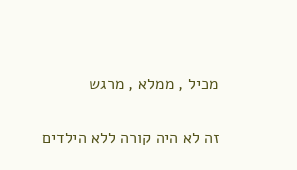מכיל , ממלא , מרגש

זה לא היה קורה ללא הילדים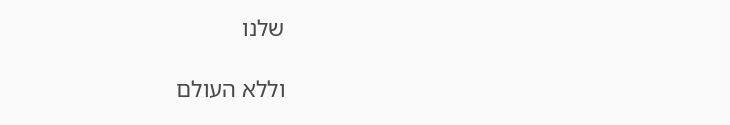שלנו

וללא העולם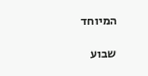המיוחד

שבוע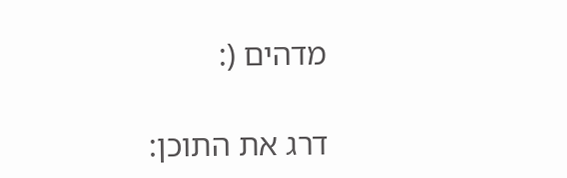מדהים (:

דרג את התוכן: